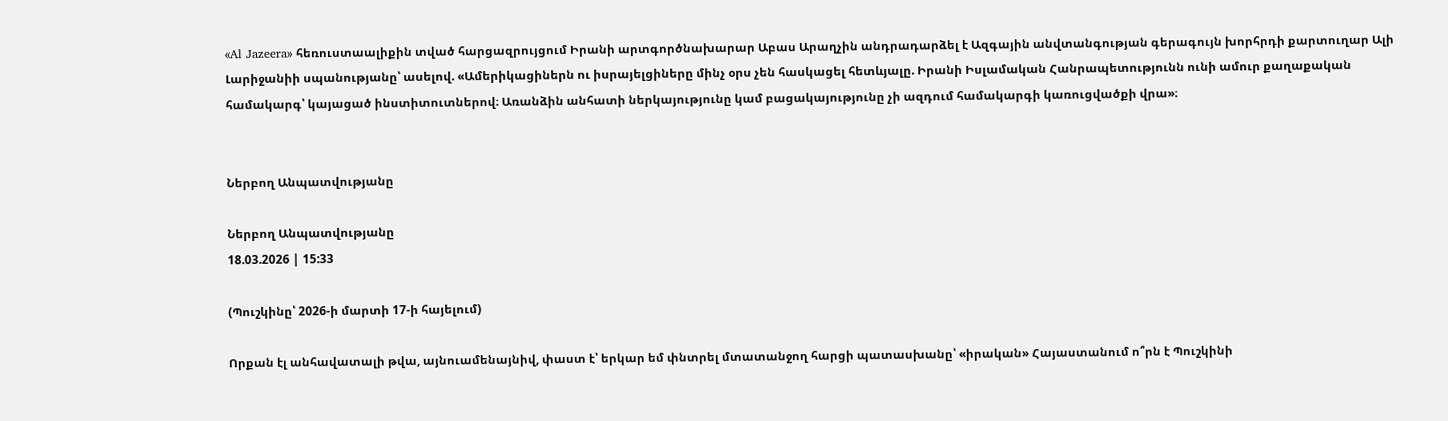«Al Jazeera» հեռուստաալիքին տված հարցազրույցում Իրանի արտգործնախարար Աբաս Արաղչին անդրադարձել է Ազգային անվտանգության գերագույն խորհրդի քարտուղար Ալի Լարիջանիի սպանությանը՝ ասելով. «Ամերիկացիներն ու իսրայելցիները մինչ օրս չեն հասկացել հետևյալը. Իրանի Իսլամական Հանրապետությունն ունի ամուր քաղաքական համակարգ՝ կայացած ինստիտուտներով։ Առանձին անհատի ներկայությունը կամ բացակայությունը չի ազդում համակարգի կառուցվածքի վրա»։


Ներբող Անպատվությանը

Ներբող Անպատվությանը
18.03.2026 | 15:33

(Պուշկինը՝ 2026-ի մարտի 17-ի հայելում)

Որքան էլ անհավատալի թվա, այնուամենայնիվ, փաստ է՝ երկար եմ փնտրել մտատանջող հարցի պատասխանը՝ «իրական» Հայաստանում ո՞րն է Պուշկինի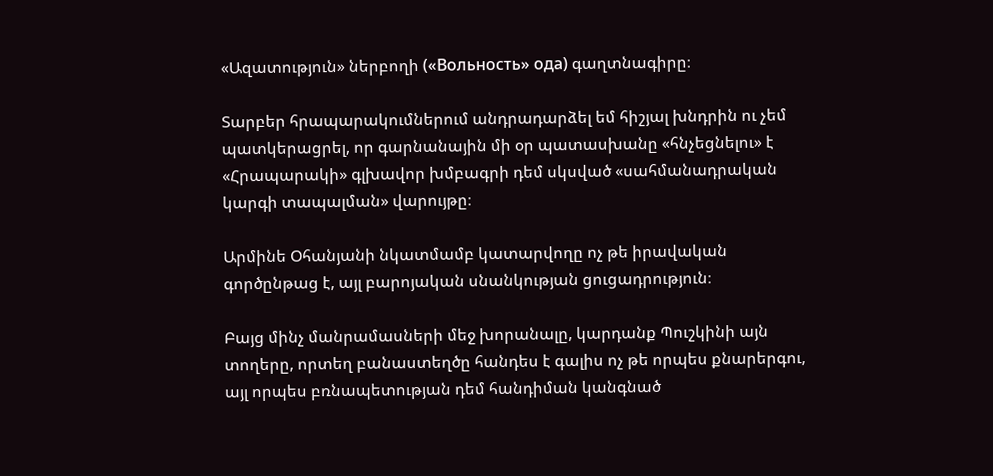«Ազատություն» ներբողի («Вольность» ода) գաղտնագիրը։

Տարբեր հրապարակումներում անդրադարձել եմ հիշյալ խնդրին ու չեմ պատկերացրել, որ գարնանային մի օր պատասխանը «հնչեցնելու» է «Հրապարակի» գլխավոր խմբագրի դեմ սկսված «սահմանադրական կարգի տապալման» վարույթը։

Արմինե Օհանյանի նկատմամբ կատարվողը ոչ թե իրավական գործընթաց է, այլ բարոյական սնանկության ցուցադրություն։

Բայց մինչ մանրամասների մեջ խորանալը, կարդանք Պուշկինի այն տողերը, որտեղ բանաստեղծը հանդես է գալիս ոչ թե որպես քնարերգու, այլ որպես բռնապետության դեմ հանդիման կանգնած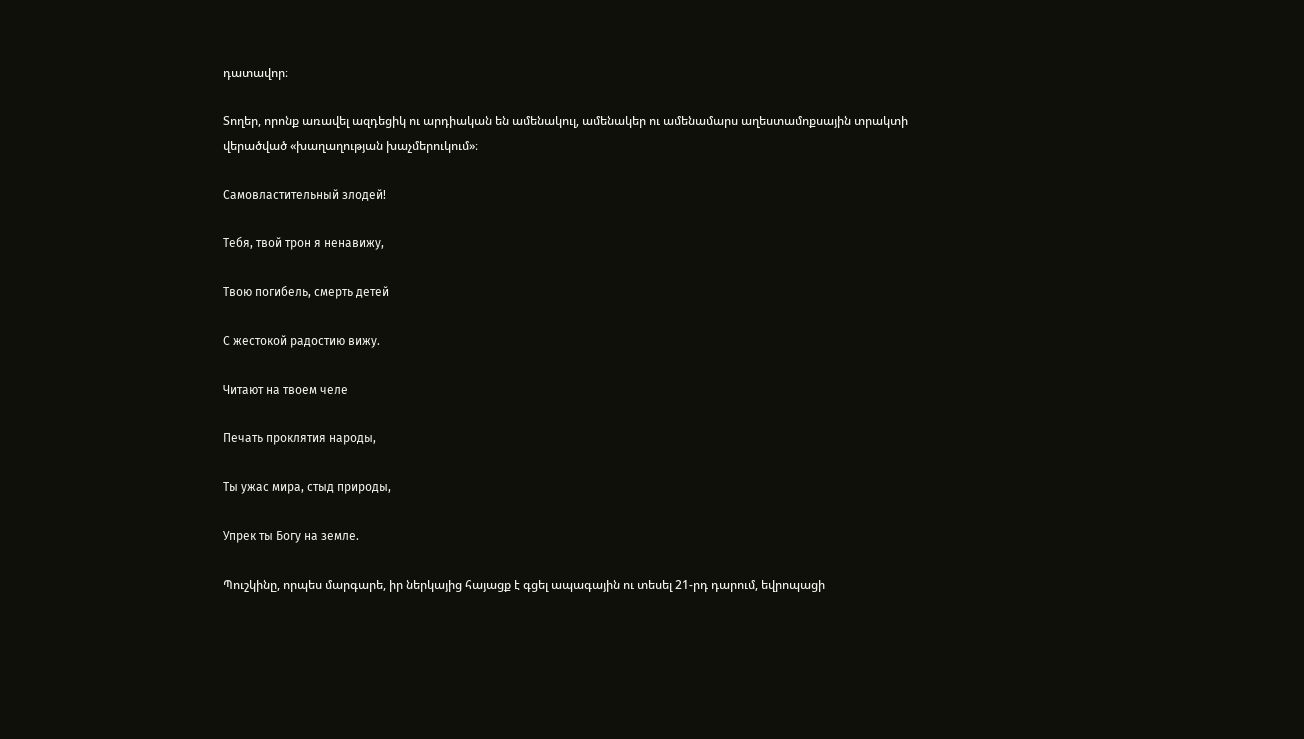դատավոր։

Տողեր, որոնք առավել ազդեցիկ ու արդիական են ամենակուլ, ամենակեր ու ամենամարս աղեստամոքսային տրակտի վերածված «խաղաղության խաչմերուկում»։

Самовластительный злодей!

Тебя, твой трон я ненавижу,

Твою погибель, смерть детей

С жестокой радостию вижу.

Читают на твоем челе

Печать проклятия народы,

Ты ужас мира, стыд природы,

Упрек ты Богу на земле.

Պուշկինը, որպես մարգարե, իր ներկայից հայացք է գցել ապագային ու տեսել 21-րդ դարում, եվրոպացի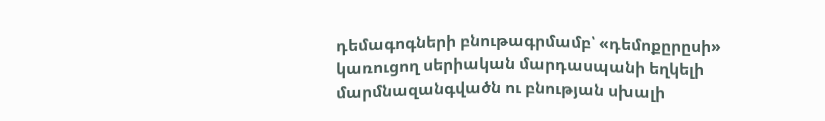դեմագոգների բնութագրմամբ՝ «դեմոքըրըսի» կառուցող սերիական մարդասպանի եղկելի մարմնազանգվածն ու բնության սխալի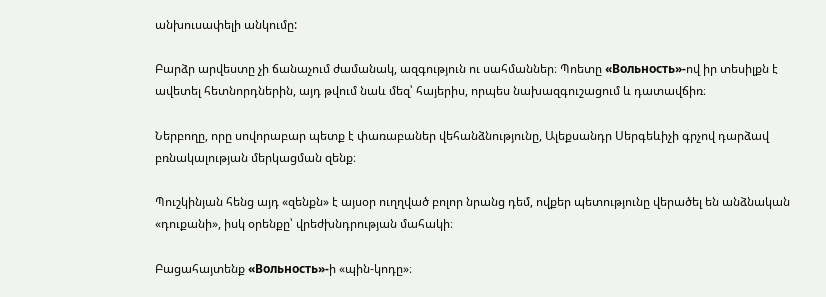անխուսափելի անկումը:

Բարձր արվեստը չի ճանաչում ժամանակ, ազգություն ու սահմաններ։ Պոետը «Вольность»-ով իր տեսիլքն է ավետել հետնորդներին, այդ թվում նաև մեզ՝ հայերիս, որպես նախազգուշացում և դատավճիռ։

Ներբողը, որը սովորաբար պետք է փառաբաներ վեհանձնությունը, Ալեքսանդր Սերգեևիչի գրչով դարձավ բռնակալության մերկացման զենք։

Պուշկինյան հենց այդ «զենքն» է այսօր ուղղված բոլոր նրանց դեմ, ովքեր պետությունը վերածել են անձնական «դուքանի», իսկ օրենքը՝ վրեժխնդրության մահակի։

Բացահայտենք «Вольность»-ի «պին-կոդը»։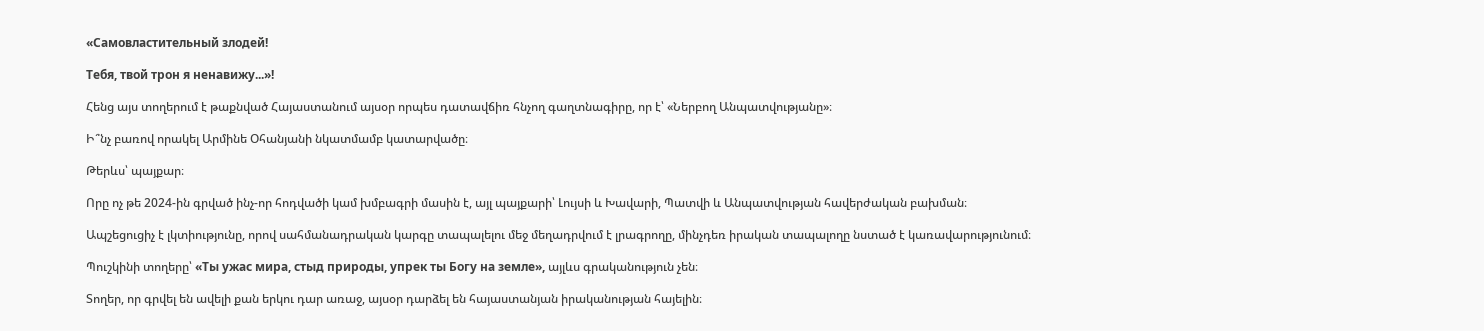«Самовластительный злодей!

Тебя, твой трон я ненавижу...»!

Հենց այս տողերում է թաքնված Հայաստանում այսօր որպես դատավճիռ հնչող գաղտնագիրը, որ է՝ «Ներբող Անպատվությանը»։

Ի՞նչ բառով որակել Արմինե Օհանյանի նկատմամբ կատարվածը։

Թերևս՝ պայքար։

Որը ոչ թե 2024-ին գրված ինչ-որ հոդվածի կամ խմբագրի մասին է, այլ պայքարի՝ Լույսի և Խավարի, Պատվի և Անպատվության հավերժական բախման։

Ապշեցուցիչ է լկտիությունը, որով սահմանադրական կարգը տապալելու մեջ մեղադրվում է լրագրողը, մինչդեռ իրական տապալողը նստած է կառավարությունում։

Պուշկինի տողերը՝ «Ты ужас мира, стыд природы, упрек ты Богу на земле», այլևս գրականություն չեն։

Տողեր, որ գրվել են ավելի քան երկու դար առաջ, այսօր դարձել են հայաստանյան իրականության հայելին։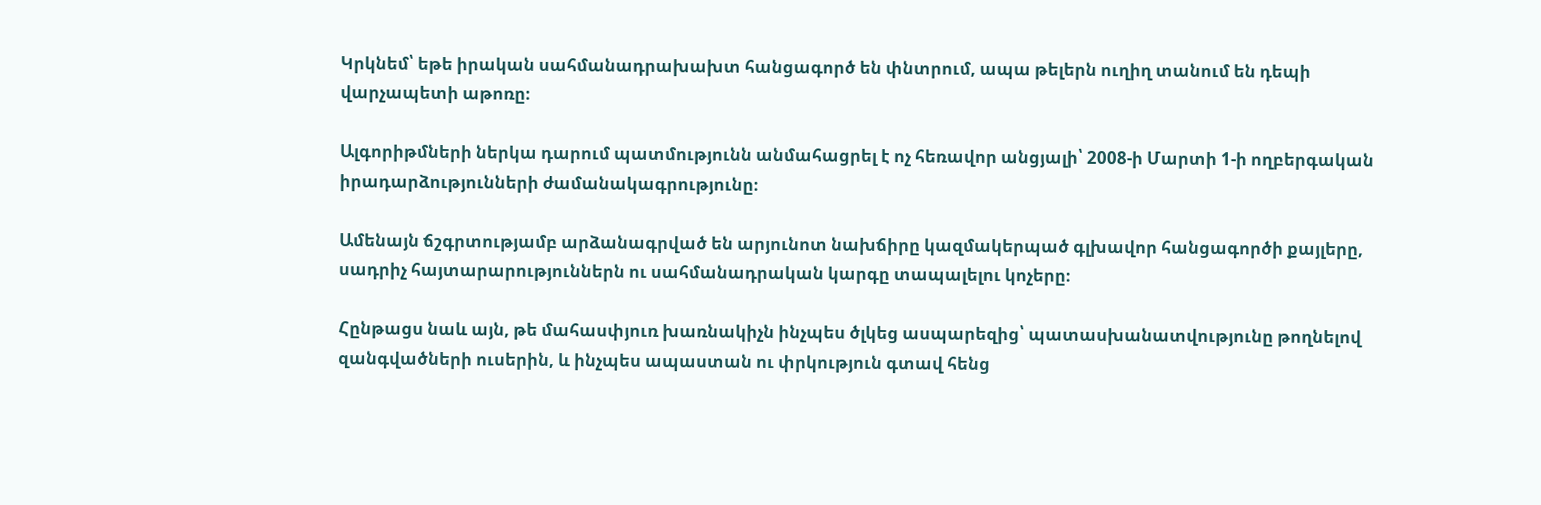Կրկնեմ՝ եթե իրական սահմանադրախախտ հանցագործ են փնտրում, ապա թելերն ուղիղ տանում են դեպի վարչապետի աթոռը։

Ալգորիթմների ներկա դարում պատմությունն անմահացրել է ոչ հեռավոր անցյալի՝ 2008-ի Մարտի 1-ի ողբերգական իրադարձությունների ժամանակագրությունը։

Ամենայն ճշգրտությամբ արձանագրված են արյունոտ նախճիրը կազմակերպած գլխավոր հանցագործի քայլերը, սադրիչ հայտարարություններն ու սահմանադրական կարգը տապալելու կոչերը։

Հընթացս նաև այն, թե մահասփյուռ խառնակիչն ինչպես ծլկեց ասպարեզից՝ պատասխանատվությունը թողնելով զանգվածների ուսերին, և ինչպես ապաստան ու փրկություն գտավ հենց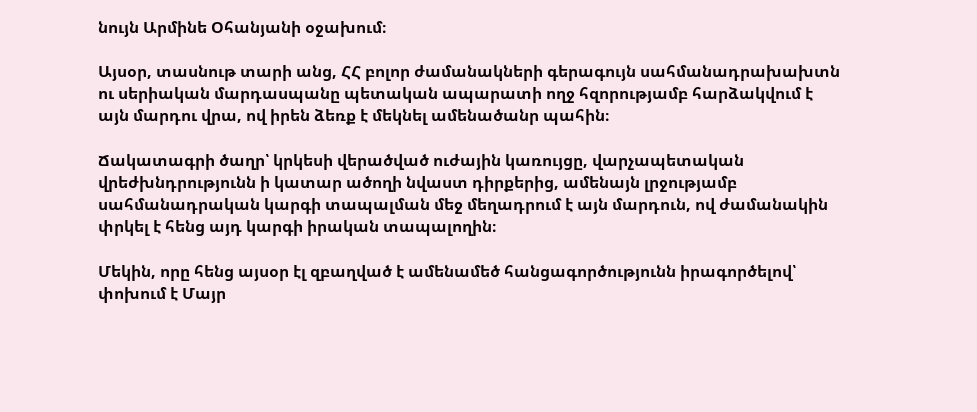նույն Արմինե Օհանյանի օջախում։

Այսօր, տասնութ տարի անց, ՀՀ բոլոր ժամանակների գերագույն սահմանադրախախտն ու սերիական մարդասպանը պետական ապարատի ողջ հզորությամբ հարձակվում է այն մարդու վրա, ով իրեն ձեռք է մեկնել ամենածանր պահին։

Ճակատագրի ծաղր՝ կրկեսի վերածված ուժային կառույցը, վարչապետական վրեժխնդրությունն ի կատար ածողի նվաստ դիրքերից, ամենայն լրջությամբ սահմանադրական կարգի տապալման մեջ մեղադրում է այն մարդուն, ով ժամանակին փրկել է հենց այդ կարգի իրական տապալողին։

Մեկին, որը հենց այսօր էլ զբաղված է ամենամեծ հանցագործությունն իրագործելով՝ փոխում է Մայր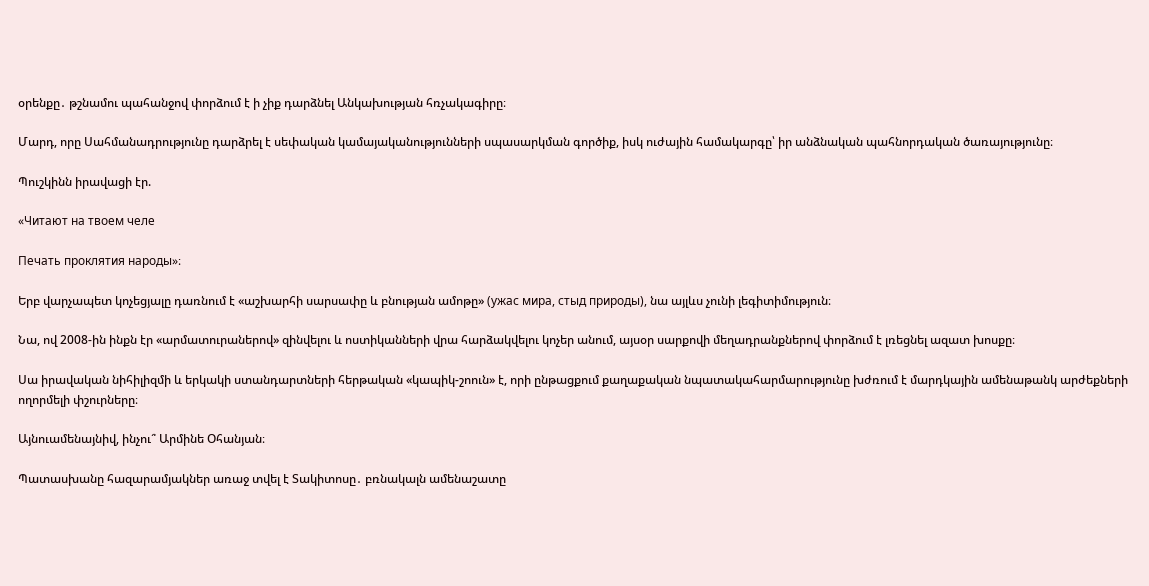օրենքը․ թշնամու պահանջով փորձում է ի չիք դարձնել Անկախության հռչակագիրը։

Մարդ, որը Սահմանադրությունը դարձրել է սեփական կամայականությունների սպասարկման գործիք, իսկ ուժային համակարգը՝ իր անձնական պահնորդական ծառայությունը։

Պուշկինն իրավացի էր.

«Читают на твоем челе

Печать проклятия народы»։

Երբ վարչապետ կոչեցյալը դառնում է «աշխարհի սարսափը և բնության ամոթը» (ужас мира, стыд природы), նա այլևս չունի լեգիտիմություն։

Նա, ով 2008-ին ինքն էր «արմատուրաներով» զինվելու և ոստիկանների վրա հարձակվելու կոչեր անում, այսօր սարքովի մեղադրանքներով փորձում է լռեցնել ազատ խոսքը։

Սա իրավական նիհիլիզմի և երկակի ստանդարտների հերթական «կապիկ-շոուն» է, որի ընթացքում քաղաքական նպատակահարմարությունը խժռում է մարդկային ամենաթանկ արժեքների ողորմելի փշուրները։

Այնուամենայնիվ, ինչու՞ Արմինե Օհանյան։

Պատասխանը հազարամյակներ առաջ տվել է Տակիտոսը․ բռնակալն ամենաշատը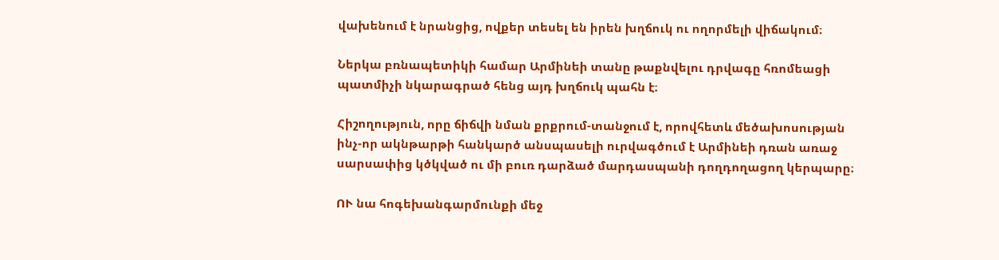վախենում է նրանցից, ովքեր տեսել են իրեն խղճուկ ու ողորմելի վիճակում։

Ներկա բռնապետիկի համար Արմինեի տանը թաքնվելու դրվագը հռոմեացի պատմիչի նկարագրած հենց այդ խղճուկ պահն է։

Հիշողություն, որը ճիճվի նման քրքրում-տանջում է, որովհետև մեծախոսության ինչ-որ ակնթարթի հանկարծ անսպասելի ուրվագծում է Արմինեի դռան առաջ սարսափից կծկված ու մի բուռ դարձած մարդասպանի դողդողացող կերպարը։

ՈՒ նա հոգեխանգարմունքի մեջ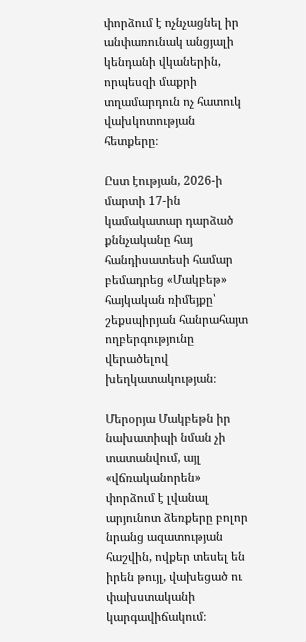փորձում է ոչնչացնել իր անփառունակ անցյալի կենդանի վկաներին, որպեսզի մաքրի տղամարդուն ոչ հատուկ վախկոտության հետքերը։

Ըստ էության, 2026-ի մարտի 17-ին կամակատար դարձած քննչականը հայ հանդիսատեսի համար բեմադրեց «Մակբեթ» հայկական ռիմեյքը՝ շեքսպիրյան հանրահայտ ողբերգությունը վերածելով խեղկատակության։

Մերօրյա Մակբեթն իր նախատիպի նման չի տատանվում, այլ «վճռականորեն» փորձում է լվանալ արյունոտ ձեռքերը բոլոր նրանց ազատության հաշվին, ովքեր տեսել են իրեն թույլ, վախեցած ու փախստականի կարգավիճակում։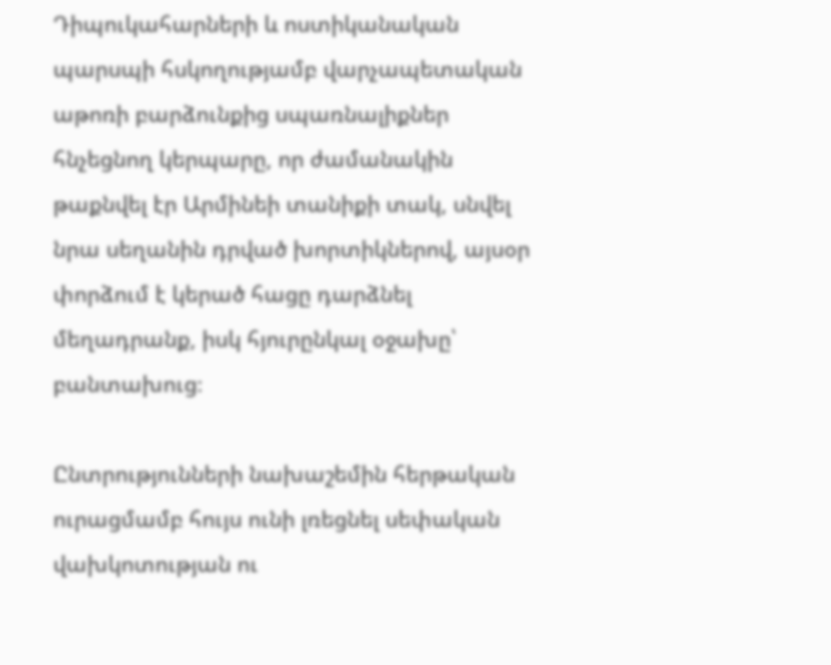Դիպուկահարների և ոստիկանական պարսպի հսկողությամբ վարչապետական աթոռի բարձունքից սպառնալիքներ հնչեցնող կերպարը, որ ժամանակին թաքնվել էր Արմինեի տանիքի տակ, սնվել նրա սեղանին դրված խորտիկներով, այսօր փորձում է կերած հացը դարձնել մեղադրանք, իսկ հյուրընկալ օջախը՝ բանտախուց։

Ընտրությունների նախաշեմին հերթական ուրացմամբ հույս ունի լռեցնել սեփական վախկոտության ու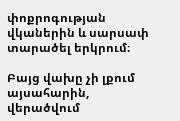փոքրոգության վկաներին և սարսափ տարածել երկրում։

Բայց վախը չի լքում այսահարին, վերածվում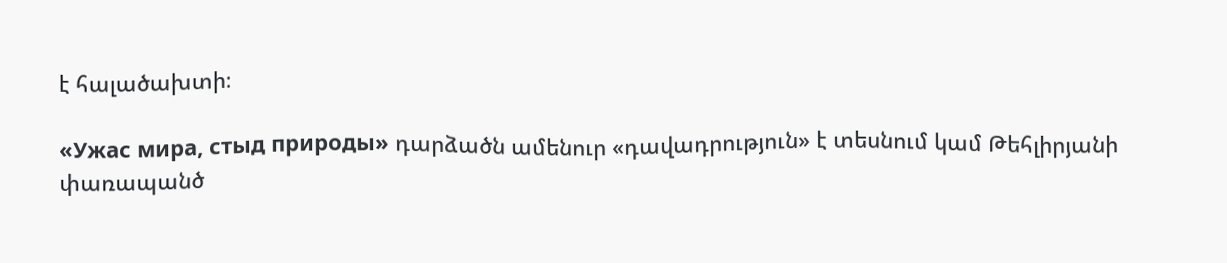է հալածախտի։

«Ужас мира, стыд природы» դարձածն ամենուր «դավադրություն» է տեսնում կամ Թեհլիրյանի փառապանծ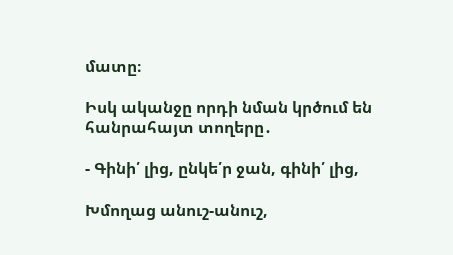մատը։

Իսկ ականջը որդի նման կրծում են հանրահայտ տողերը․

- Գինի՛ լից, ընկե՛ր ջան, գինի՛ լից,

Խմողաց անուշ-անուշ,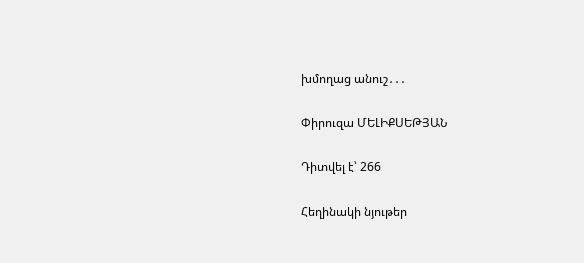խմողաց անուշ․․․

Փիրուզա ՄԵԼԻՔՍԵԹՅԱՆ

Դիտվել է՝ 266

Հեղինակի նյութեր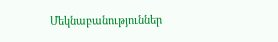Մեկնաբանություններ